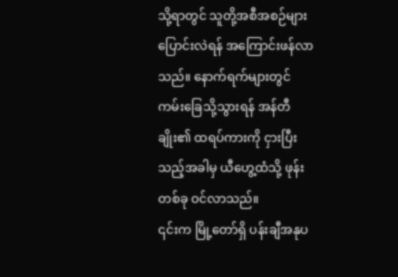သို့ရာတွင် သူတို့အစီအစဉ်များ ပြောင်းလဲရန် အကြောင်းဖန်လာသည်။ နောက်ရက်များတွင် ကမ်းခြေသို့သွားရန် အန်တီချိုး၏ ထရပ်ကားကို ငှားပြီးသည့်အခါမှ ယီဟွေ့ထံသို့ ဖုန်းတစ်ခု ဝင်လာသည်။
၎င်းက မြို့တော်ရှိ ပန်းချီအနုပ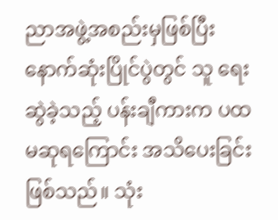ညာအဖွဲ့အစည်းမှဖြစ်ပြီး နောက်ဆုံးပြိုင်ပွဲတွင် သူ ရေးဆွဲခဲ့သည့် ပန်းချီကားက ပထမဆုရကြောင်း အသိပေးခြင်းဖြစ်သည်။ သုံး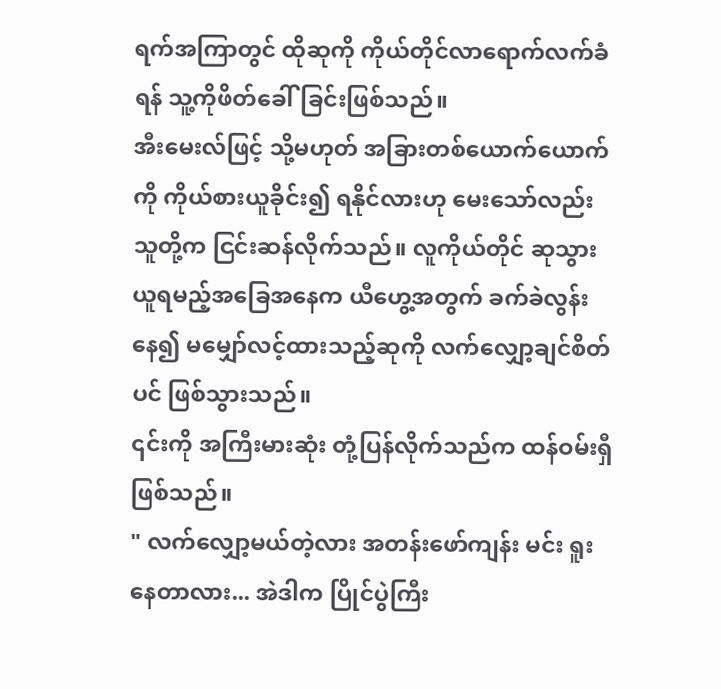ရက်အကြာတွင် ထိုဆုကို ကိုယ်တိုင်လာရောက်လက်ခံရန် သူ့ကိုဖိတ်ခေါ်ခြင်းဖြစ်သည်။
အီးမေးလ်ဖြင့် သို့မဟုတ် အခြားတစ်ယောက်ယောက်ကို ကိုယ်စားယူခိုင်း၍ ရနိုင်လားဟု မေးသော်လည်း သူတို့က ငြင်းဆန်လိုက်သည်။ လူကိုယ်တိုင် ဆုသွားယူရမည့်အခြေအနေက ယီဟွေ့အတွက် ခက်ခဲလွန်းနေ၍ မမျှော်လင့်ထားသည့်ဆုကို လက်လျှော့ချင်စိတ်ပင် ဖြစ်သွားသည်။
၎င်းကို အကြီးမားဆုံး တုံ့ပြန်လိုက်သည်က ထန်ဝမ်းရှီဖြစ်သည်။
" လက်လျှော့မယ်တဲ့လား အတန်းဖော်ကျန်း မင်း ရူးနေတာလား... အဲဒါက ပြိုင်ပွဲကြီး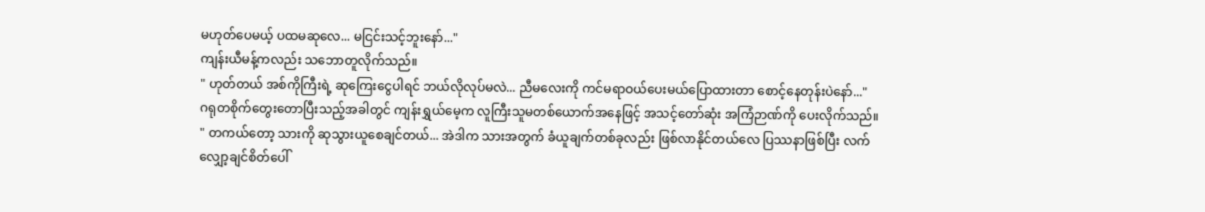မဟုတ်ပေမယ့် ပထမဆုလေ... မငြင်းသင့်ဘူးနော်..."
ကျန်းယီမန့်ကလည်း သဘောတူလိုက်သည်။
" ဟုတ်တယ် အစ်ကိုကြီးရဲ့ ဆုကြေးငွေပါရင် ဘယ်လိုလုပ်မလဲ... ညီမလေးကို ကင်မရာဝယ်ပေးမယ်ပြောထားတာ စောင့်နေတုန်းပဲနော်..."
ဂရုတစိုက်တွေးတောပြီးသည့်အခါတွင် ကျန်းရွှယ်မေ့က လူကြီးသူမတစ်ယောက်အနေဖြင့် အသင့်တော်ဆုံး အကြံဉာဏ်ကို ပေးလိုက်သည်။
" တကယ်တော့ သားကို ဆုသွားယူစေချင်တယ်... အဲဒါက သားအတွက် ခံယူချက်တစ်ခုလည်း ဖြစ်လာနိုင်တယ်လေ ပြဿနာဖြစ်ပြီး လက်လျှော့ချင်စိတ်ပေါ်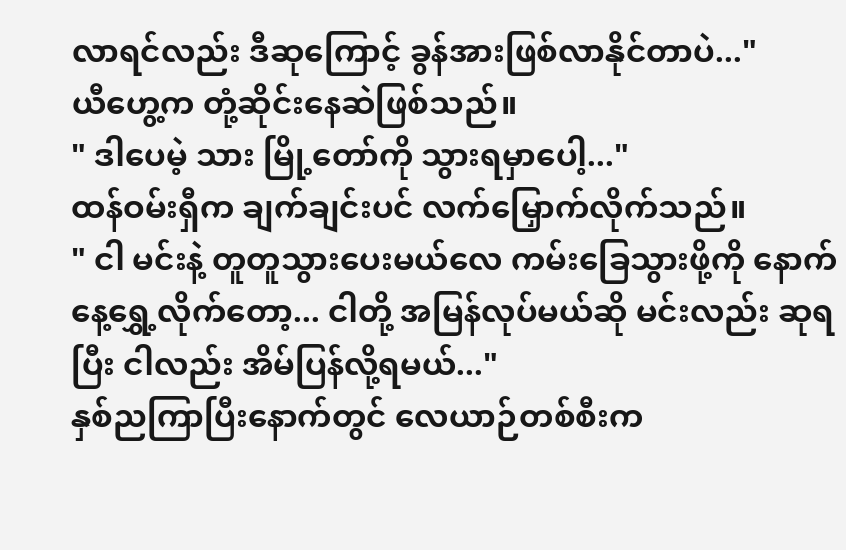လာရင်လည်း ဒီဆုကြောင့် ခွန်အားဖြစ်လာနိုင်တာပဲ..."
ယီဟွေ့က တုံ့ဆိုင်းနေဆဲဖြစ်သည်။
" ဒါပေမဲ့ သား မြို့တော်ကို သွားရမှာပေါ့..."
ထန်ဝမ်းရှီက ချက်ချင်းပင် လက်မြှောက်လိုက်သည်။
" ငါ မင်းနဲ့ တူတူသွားပေးမယ်လေ ကမ်းခြေသွားဖို့ကို နောက်နေ့ရွှေ့လိုက်တော့... ငါတို့ အမြန်လုပ်မယ်ဆို မင်းလည်း ဆုရပြီး ငါလည်း အိမ်ပြန်လို့ရမယ်..."
နှစ်ညကြာပြီးနောက်တွင် လေယာဉ်တစ်စီးက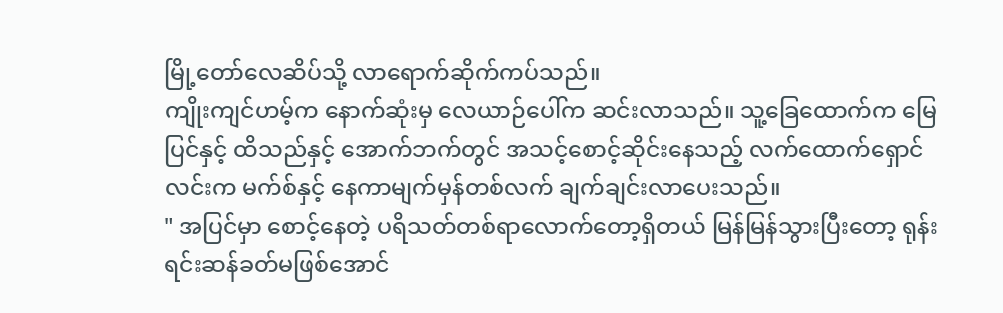မြို့တော်လေဆိပ်သို့ လာရောက်ဆိုက်ကပ်သည်။
ကျိုးကျင်ဟမ့်က နောက်ဆုံးမှ လေယာဉ်ပေါ်က ဆင်းလာသည်။ သူ့ခြေထောက်က မြေပြင်နှင့် ထိသည်နှင့် အောက်ဘက်တွင် အသင့်စောင့်ဆိုင်းနေသည့် လက်ထောက်ရှောင်လင်းက မက်စ်နှင့် နေကာမျက်မှန်တစ်လက် ချက်ချင်းလာပေးသည်။
" အပြင်မှာ စောင့်နေတဲ့ ပရိသတ်တစ်ရာလောက်တော့ရှိတယ် မြန်မြန်သွားပြီးတော့ ရုန်းရင်းဆန်ခတ်မဖြစ်အောင်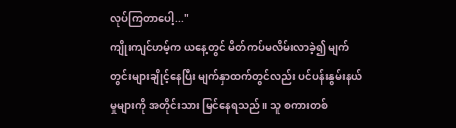လုပ်ကြတာပေါ့..."
ကျိုးကျင်ဟမ့်က ယနေ့တွင် မိတ်ကပ်မလိမ်းလာခဲ့၍ မျက်တွင်းများချိုင့်နေပြီး မျက်နှာထက်တွင်လည်း ပင်ပန်းနွမ်းနယ်မှုများကို အတိုင်းသား မြင်နေရသည်။ သူ စကားတစ်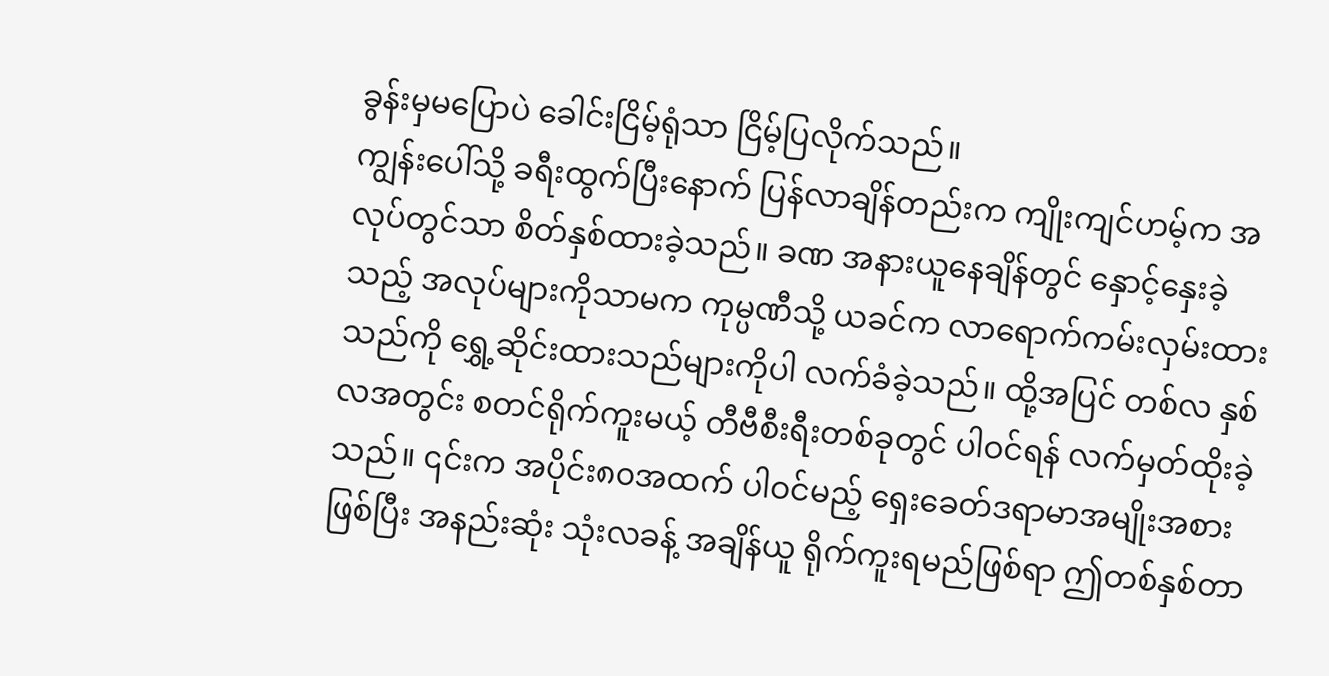ခွန်းမှမပြောပဲ ခေါင်းငြိမ့်ရုံသာ ငြိမ့်ပြလိုက်သည်။
ကျွန်းပေါ်သို့ ခရီးထွက်ပြီးနောက် ပြန်လာချိန်တည်းက ကျိုးကျင်ဟမ့်က အလုပ်တွင်သာ စိတ်နှစ်ထားခဲ့သည်။ ခဏ အနားယူနေချိန်တွင် နှောင့်နှေးခဲ့သည့် အလုပ်များကိုသာမက ကုမ္ပဏီသို့ ယခင်က လာရောက်ကမ်းလှမ်းထားသည်ကို ရွှေ့ဆိုင်းထားသည်များကိုပါ လက်ခံခဲ့သည်။ ထို့အပြင် တစ်လ နှစ်လအတွင်း စတင်ရိုက်ကူးမယ့် တီဗီစီးရီးတစ်ခုတွင် ပါဝင်ရန် လက်မှတ်ထိုးခဲ့သည်။ ၎င်းက အပိုင်း၈၀အထက် ပါဝင်မည့် ရှေးခေတ်ဒရာမာအမျိုးအစားဖြစ်ပြီး အနည်းဆုံး သုံးလခန့် အချိန်ယူ ရိုက်ကူးရမည်ဖြစ်ရာ ဤတစ်နှစ်တာ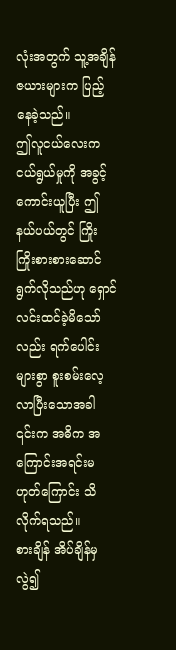လုံးအတွက် သူ့အချိန်ဇယားများက ပြည့်နေခဲ့သည်။
ဤလူငယ်လေးက ငယ်ရွယ်မှုကို အခွင့်ကောင်းယူပြီး ဤနယ်ပယ်တွင် ကြိုးကြိုးစားစားဆောင်ရွက်လိုသည်ဟု ရှောင်လင်းထင်ခဲ့မိသော်လည်း ရက်ပေါင်းများစွာ စူးစမ်းလေ့လာပြီးသောအခါ ၎င်းက အဓိက အကြောင်းအရင်းမဟုတ်ကြောင်း သိလိုက်ရသည်။
စားချိန် အိပ်ချိန်မှလွဲ၍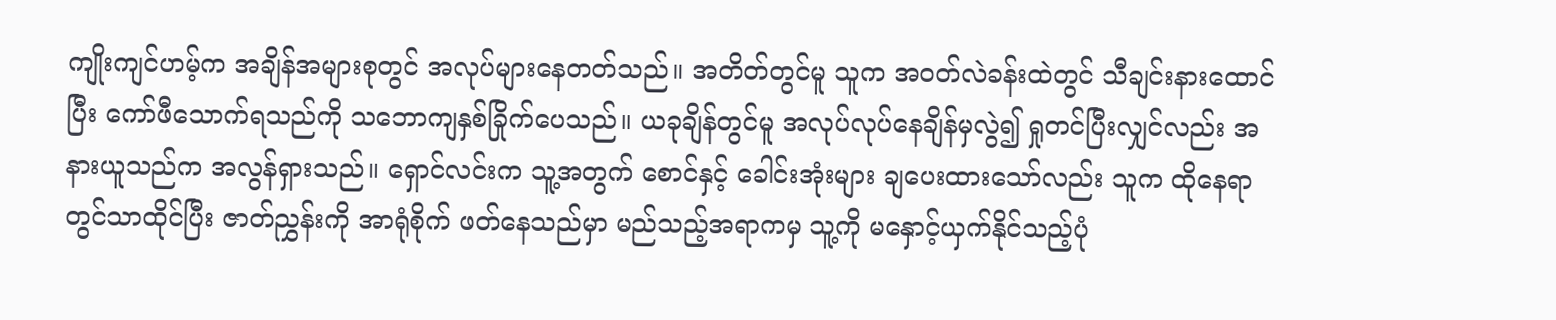ကျိုးကျင်ဟမ့်က အချိန်အများစုတွင် အလုပ်များနေတတ်သည်။ အတိတ်တွင်မူ သူက အဝတ်လဲခန်းထဲတွင် သီချင်းနားထောင်ပြီး ကော်ဖီသောက်ရသည်ကို သဘောကျနှစ်ခြိုက်ပေသည်။ ယခုချိန်တွင်မူ အလုပ်လုပ်နေချိန်မှလွဲ၍ ရှုတင်ပြီးလျှင်လည်း အနားယူသည်က အလွန်ရှားသည်။ ရှောင်လင်းက သူ့အတွက် စောင်နှင့် ခေါင်းအုံးများ ချပေးထားသော်လည်း သူက ထိုနေရာတွင်သာထိုင်ပြီး ဇာတ်ညွှန်းကို အာရုံစိုက် ဖတ်နေသည်မှာ မည်သည့်အရာကမှ သူ့ကို မနှောင့်ယှက်နိုင်သည့်ပုံ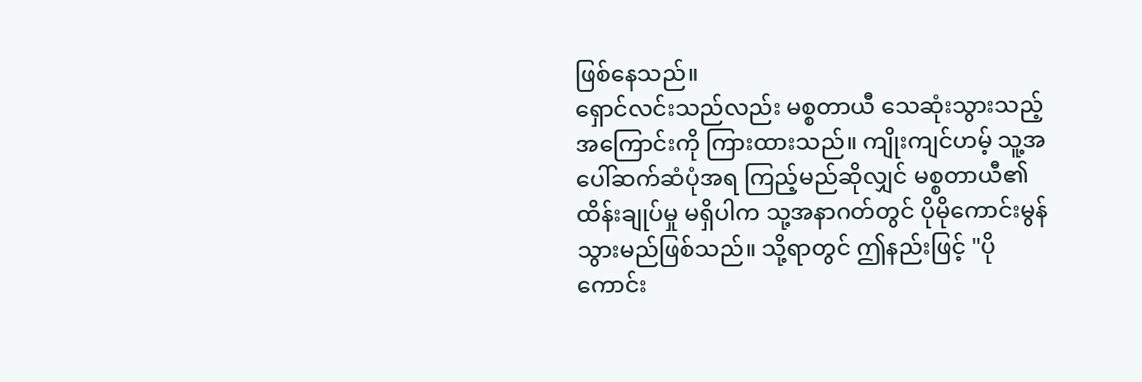ဖြစ်နေသည်။
ရှောင်လင်းသည်လည်း မစ္စတာယီ သေဆုံးသွားသည့်အကြောင်းကို ကြားထားသည်။ ကျိုးကျင်ဟမ့် သူ့အပေါ်ဆက်ဆံပုံအရ ကြည့်မည်ဆိုလျှင် မစ္စတာယီ၏ထိန်းချုပ်မှု မရှိပါက သု့အနာဂတ်တွင် ပိုမိုကောင်းမွန်သွားမည်ဖြစ်သည်။ သို့ရာတွင် ဤနည်းဖြင့် "ပိုကောင်း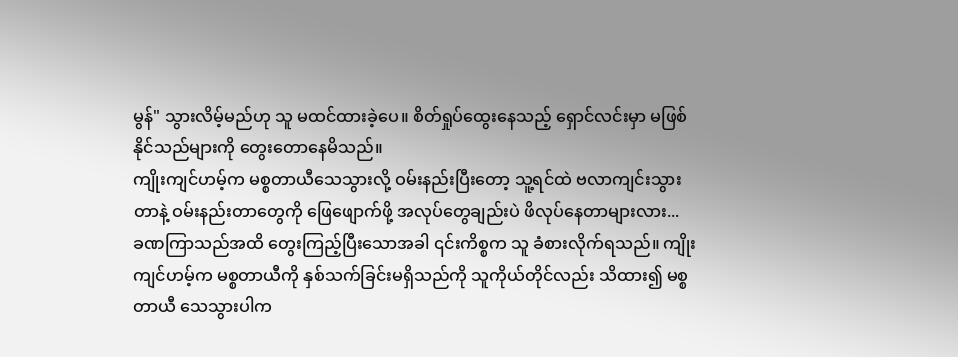မွန်" သွားလိမ့်မည်ဟု သူ မထင်ထားခဲ့ပေ။ စိတ်ရှုပ်ထွေးနေသည့် ရှောင်လင်းမှာ မဖြစ်နိုင်သည်များကို တွေးတောနေမိသည်။
ကျိုးကျင်ဟမ့်က မစ္စတာယီသေသွားလို့ ဝမ်းနည်းပြီးတော့ သူ့ရင်ထဲ ဗလာကျင်းသွားတာနဲ့ ဝမ်းနည်းတာတွေကို ဖြေဖျောက်ဖို့ အလုပ်တွေချည်းပဲ ဖိလုပ်နေတာများလား...
ခဏကြာသည်အထိ တွေးကြည့်ပြီးသောအခါ ၎င်းကိစ္စက သူ ခံစားလိုက်ရသည်။ ကျိုးကျင်ဟမ့်က မစ္စတာယီကို နှစ်သက်ခြင်းမရှိသည်ကို သူကိုယ်တိုင်လည်း သိထား၍ မစ္စတာယီ သေသွားပါက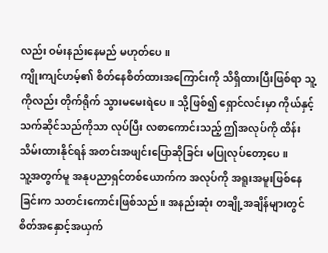လည်း ဝမ်းနည်းနေမည် မဟုတ်ပေ။
ကျိုးကျင်ဟမ့်၏ စိတ်နေစိတ်ထားအကြောင်းကို သိရှိထားပြီးဖြစ်ရာ သူ့ကိုလည်း တိုက်ရိုက် သွားမမေးရဲပေ။ သို့ဖြစ်၍ ရှောင်လင်းမှာ ကိုယ်နှင့် သက်ဆိုင်သည်ကိုသာ လုပ်ပြီး လစာကောင်းသည့် ဤအလုပ်ကို ထိန်းသိမ်းထားနိုင်ရန် အတင်းအဖျင်းပြောဆိုခြင်း မပြုလုပ်တော့ပေ။
သူ့အတွက်မူ အနုပညာရှင်တစ်ယောက်က အလုပ်ကို အရူးအမူးဖြစ်နေခြင်းက သတင်းကောင်းဖြစ်သည်။ အနည်းဆုံး တချို့အချိန်များတွင် စိတ်အနှောင့်အယှက်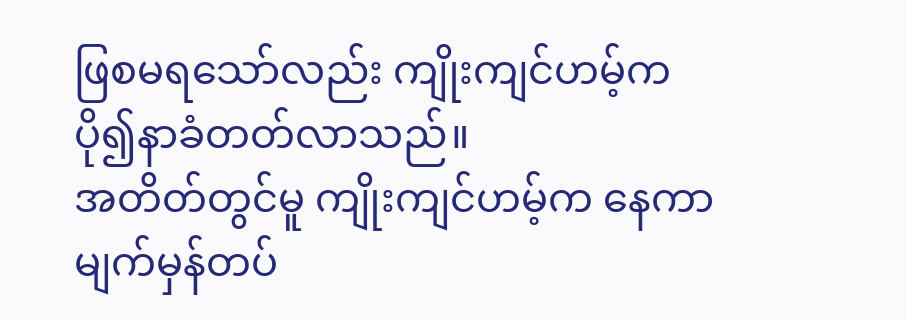ဖြစမရသော်လည်း ကျိုးကျင်ဟမ့်က ပို၍နာခံတတ်လာသည်။
အတိတ်တွင်မူ ကျိုးကျင်ဟမ့်က နေကာမျက်မှန်တပ်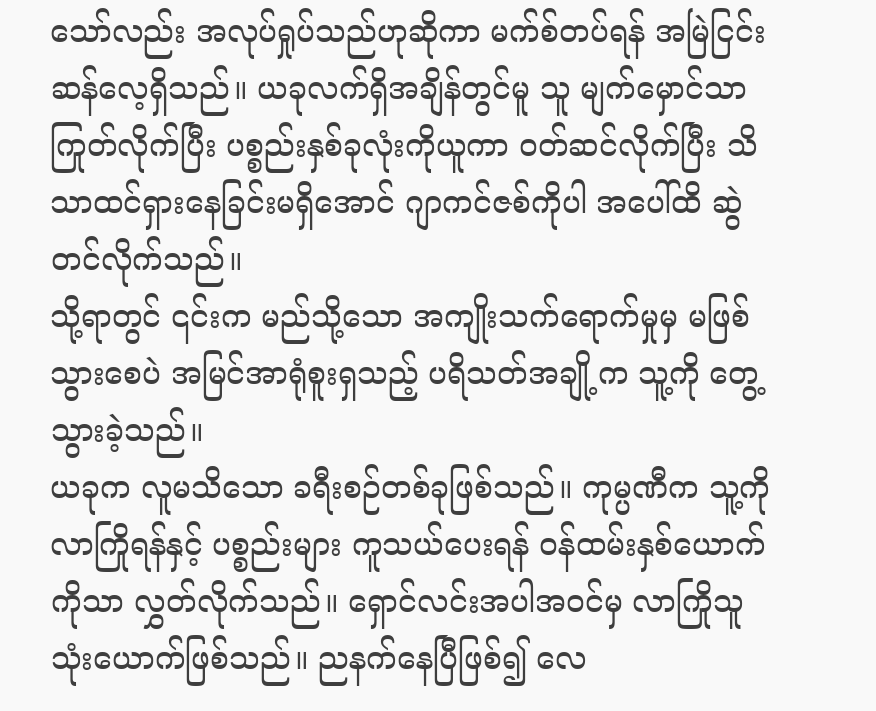သော်လည်း အလုပ်ရှုပ်သည်ဟုဆိုကာ မက်စ်တပ်ရန် အမြဲငြင်းဆန်လေ့ရှိသည်။ ယခုလက်ရှိအချိန်တွင်မူ သူ မျက်မှောင်သာကြုတ်လိုက်ပြီး ပစ္စည်းနှစ်ခုလုံးကိုယူကာ ဝတ်ဆင်လိုက်ပြီး သိသာထင်ရှားနေခြင်းမရှိအောင် ဂျာကင်ဇစ်ကိုပါ အပေါ်ထိ ဆွဲတင်လိုက်သည်။
သို့ရာတွင် ၎င်းက မည်သို့သော အကျိုးသက်ရောက်မှုမှ မဖြစ်သွားစေပဲ အမြင်အာရုံစူးရှသည့် ပရိသတ်အချို့က သူ့ကို တွေ့သွားခဲ့သည်။
ယခုက လူမသိသော ခရီးစဉ်တစ်ခုဖြစ်သည်။ ကုမ္ပဏီက သူ့ကိုလာကြိုရန်နှင့် ပစ္စည်းများ ကူသယ်ပေးရန် ဝန်ထမ်းနှစ်ယောက်ကိုသာ လွှတ်လိုက်သည်။ ရှောင်လင်းအပါအဝင်မှ လာကြိုသူသုံးယောက်ဖြစ်သည်။ ညနက်နေပြီဖြစ်၍ လေ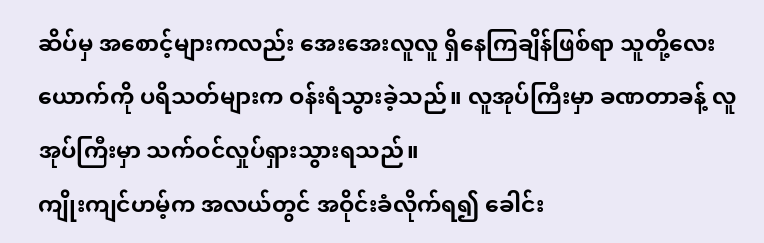ဆိပ်မှ အစောင့်များကလည်း အေးအေးလူလူ ရှိနေကြချိန်ဖြစ်ရာ သူတို့လေးယောက်ကို ပရိသတ်များက ဝန်းရံသွားခဲ့သည်။ လူအုပ်ကြီးမှာ ခဏတာခန့် လူအုပ်ကြီးမှာ သက်ဝင်လှုပ်ရှားသွားရသည်။
ကျိုးကျင်ဟမ့်က အလယ်တွင် အဝိုင်းခံလိုက်ရ၍ ခေါင်း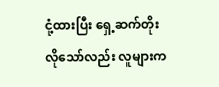ငုံ့ထားပြီး ရှေ့ဆက်တိုးလိုသော်လည်း လူများက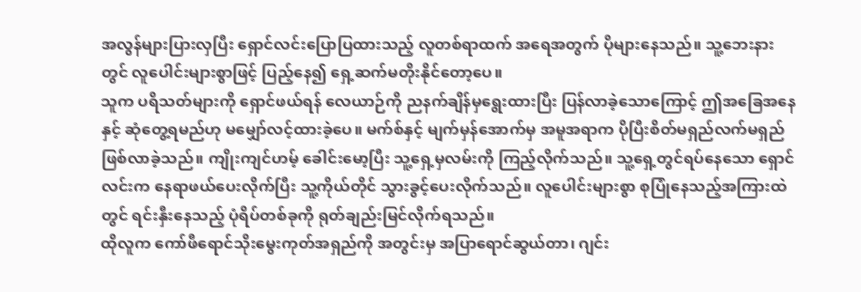အလွန်များပြားလှပြီး ရှောင်လင်းပြောပြထားသည့် လူတစ်ရာထက် အရေအတွက် ပိုများနေသည်။ သူ့ဘေးနားတွင် လူပေါင်းများစွာဖြင့် ပြည့်နေ၍ ရှေ့ဆက်မတိုးနိုင်တော့ပေ။
သူက ပရိသတ်များကို ရှောင်ဖယ်ရန် လေယာဉ်ကို ညနက်ချိန်မှရွေးထားပြီး ပြန်လာခဲ့သောကြောင့် ဤအခြေအနေနှင့် ဆုံတွေ့ရမည်ဟု မမျှော်လင့်ထားခဲ့ပေ။ မက်စ်နှင့် မျက်မှန်အောက်မှ အမူအရာက ပိုပြီးစိတ်မရှည်လက်မရှည် ဖြစ်လာခဲ့သည်။ ကျိုးကျင်ဟမ့် ခေါင်းမော့ပြီး သူ့ရှေ့မှလမ်းကို ကြည့်လိုက်သည်။ သူ့ရှေ့တွင်ရပ်နေသော ရှောင်လင်းက နေရာဖယ်ပေးလိုက်ပြီး သူ့ကိုယ်တိုင် သွားခွင့်ပေးလိုက်သည်။ လူပေါင်းများစွာ စုပြုံနေသည့်အကြားထဲတွင် ရင်းနှီးနေသည့် ပုံရိပ်တစ်ခုကို ရုတ်ချည်းမြင်လိုက်ရသည်။
ထိုလူက ကော်ဖီရောင်သိုးမွေးကုတ်အရှည်ကို အတွင်းမှ အပြာရောင်ဆွယ်တာ၊ ဂျင်း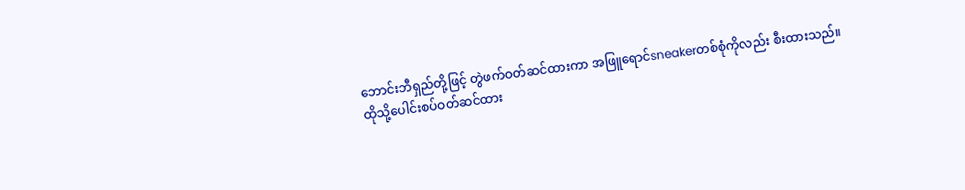ဘောင်းဘီရှည်တို့ဖြင့် တွဲဖက်ဝတ်ဆင်ထားကာ အဖြူရောင်sneakerတစ်စုံကိုလည်း စီးထားသည်။
ထိုသို့ပေါင်းစပ်ဝတ်ဆင်ထား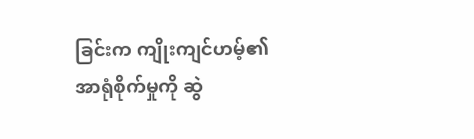ခြင်းက ကျိုးကျင်ဟမ့်၏ အာရုံစိုက်မှုကို ဆွဲ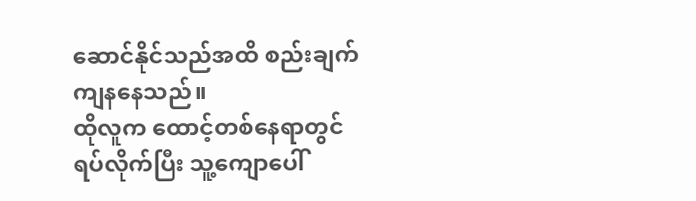ဆောင်နိုင်သည်အထိ စည်းချက်ကျနနေသည်။
ထိုလူက ထောင့်တစ်နေရာတွင်ရပ်လိုက်ပြီး သူ့ကျောပေါ်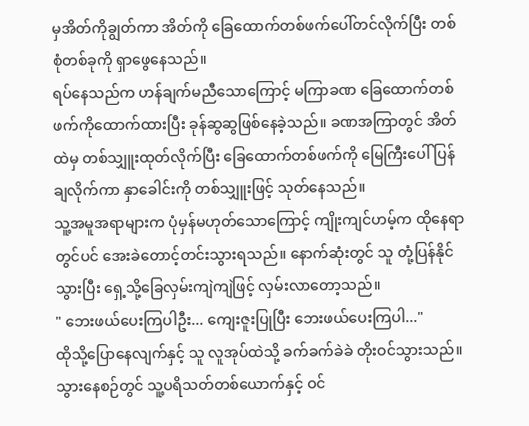မှအိတ်ကိုချွတ်ကာ အိတ်ကို ခြေထောက်တစ်ဖက်ပေါ်တင်လိုက်ပြီး တစ်စုံတစ်ခုကို ရှာဖွေနေသည်။
ရပ်နေသည်က ဟန်ချက်မညီသောကြောင့် မကြာခဏ ခြေထောက်တစ်ဖက်ကိုထောက်ထားပြီး ခုန်ဆွဆွဖြစ်နေခဲ့သည်။ ခဏအကြာတွင် အိတ်ထဲမှ တစ်သျှူးထုတ်လိုက်ပြီး ခြေထောက်တစ်ဖက်ကို မြေကြီးပေါ် ပြန်ချလိုက်ကာ နှာခေါင်းကို တစ်သျှူးဖြင့် သုတ်နေသည်။
သူ့အမူအရာများက ပုံမှန်မဟုတ်သောကြောင့် ကျိုးကျင်ဟမ့်က ထိုနေရာတွင်ပင် အေးခဲတောင့်တင်းသွားရသည်။ နောက်ဆုံးတွင် သူ တုံ့ပြန်နိုင်သွားပြီး ရှေ့သို့ခြေလှမ်းကျဲကျဲဖြင့် လှမ်းလာတော့သည်။
" ဘေးဖယ်ပေးကြပါဦး... ကျေးဇူးပြုပြီး ဘေးဖယ်ပေးကြပါ..."
ထိုသို့ပြောနေလျက်နှင့် သူ လူအုပ်ထဲသို့ ခက်ခက်ခဲခဲ တိုးဝင်သွားသည်။ သွားနေစဉ်တွင် သူ့ပရိသတ်တစ်ယောက်နှင့် ဝင်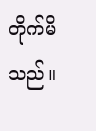တိုက်မိသည်။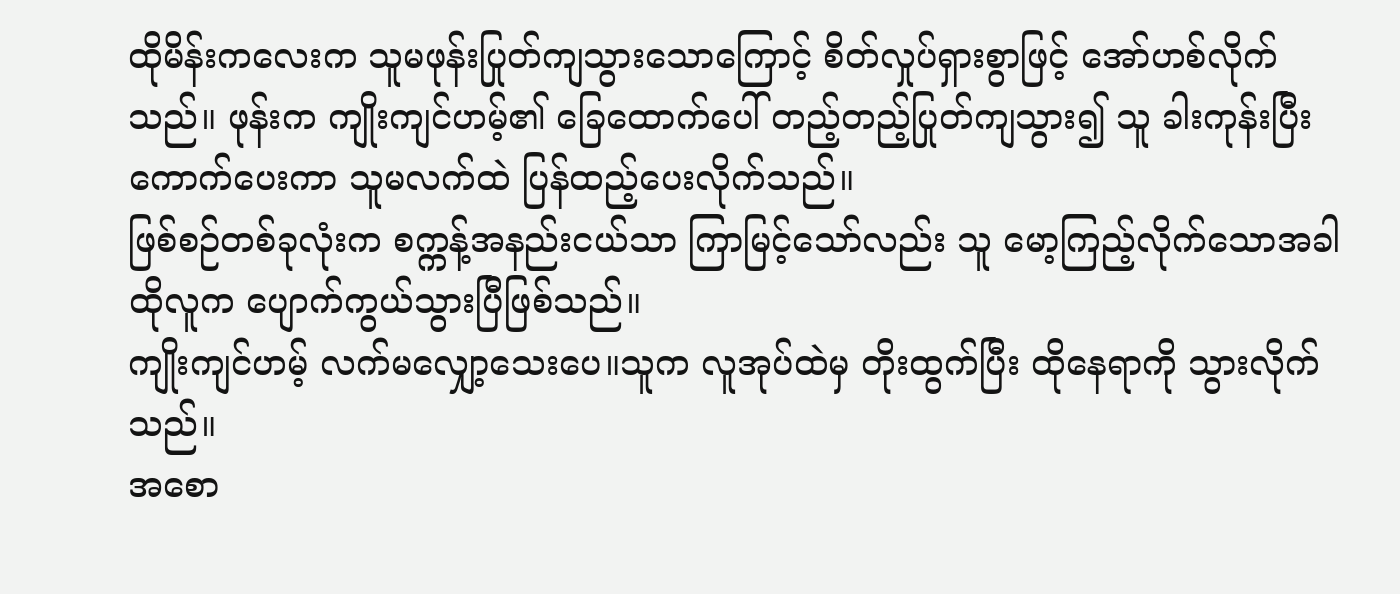ထိုမိန်းကလေးက သူမဖုန်းပြုတ်ကျသွားသောကြောင့် စိတ်လှုပ်ရှားစွာဖြင့် အော်ဟစ်လိုက်သည်။ ဖုန်းက ကျိုးကျင်ဟမ့်၏ ခြေထောက်ပေါ် တည့်တည့်ပြုတ်ကျသွား၍ သူ ခါးကုန်းပြီးကောက်ပေးကာ သူမလက်ထဲ ပြန်ထည့်ပေးလိုက်သည်။
ဖြစ်စဉ်တစ်ခုလုံးက စက္ကန့်အနည်းငယ်သာ ကြာမြင့်သော်လည်း သူ မော့ကြည့်လိုက်သောအခါ ထိုလူက ပျောက်ကွယ်သွားပြီဖြစ်သည်။
ကျိုးကျင်ဟမ့် လက်မလျှော့သေးပေ။သူက လူအုပ်ထဲမှ တိုးထွက်ပြီး ထိုနေရာကို သွားလိုက်သည်။
အစော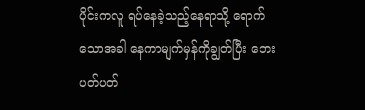ပိုင်းကလူ ရပ်နေခဲ့သည့်နေရာသို့ ရောက်သောအခါ နေကာမျက်မှန်ကိုချွတ်ပြီး ဘေးပတ်ပတ်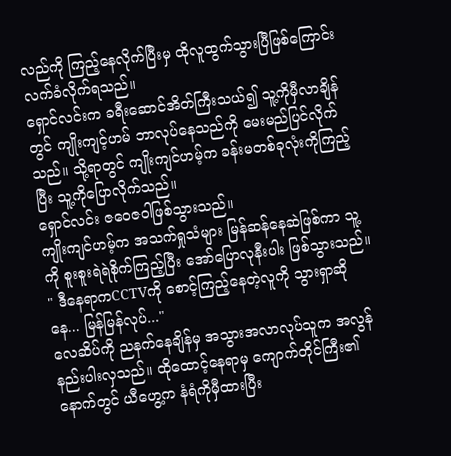လည်ကို ကြည့်နေလိုက်ပြီးမှ ထိုလူထွက်သွားပြီဖြစ်ကြောင်း လက်ခံလိုက်ရသည်။
ရှောင်လင်းက ခရီးဆောင်အိတ်ကြီးသယ်၍ သူ့ကိုမှီလာချိန်တွင် ကျိုးကျင့်ဟမ် ဘာလုပ်နေသည်ကို မေးမည်ပြင်လိုက်သည်။ သို့ရာတွင် ကျိုးကျင်ဟမ့်က ခန်းမတစ်ခုလုံးကိုကြည့်ပြီး သူ့ကိုပြောလိုက်သည်။
ရှောင်လင်း ဇဝေဇဝါဖြစ်သွားသည်။
ကျိုးကျင်ဟမ့်က အသက်ရှုသံများ မြန်ဆန်နေဆဲဖြစ်ကာ သူ့ကို စူးစူးရဲရဲစိုက်ကြည့်ပြီး အော်ပြောလုနီးပါး ဖြစ်သွားသည်။
" ဒီနေရာကCCTVကို စောင့်ကြည့်နေတဲ့လူကို သွားရှာဆိုနေ... မြန်မြန်လုပ်..."
လေဆိပ်ကို ညနက်နေချိန်မှ အသွားအလာလုပ်သူက အလွန်နည်းပါးလှသည်။ ထိုထောင့်နေရာမှ ကျောက်တိုင်ကြီး၏နောက်တွင် ယီဟွေ့က နံရံကိုမှီထားပြီး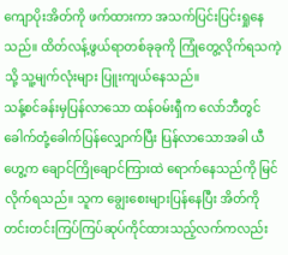ကျောပိုးအိတ်ကို ဖက်ထားကာ အသက်ပြင်းပြင်းရှုနေသည်။ ထိတ်လန့်ဖွယ်ရာတစ်ခုခုကို ကြုံတွေ့လိုက်ရသကဲ့သို့ သူ့မျက်လုံးများ ပြူးကျယ်နေသည်။
သန့်စင်ခန်းမှပြန်လာသော ထန်ဝမ်းရှီက လော်ဘီတွင် ခေါက်တုံ့ခေါက်ပြန်လျှောက်ပြီး ပြန်လာသောအခါ ယီဟွေ့က ချောင်ကြိုချောင်ကြားထဲ ရောက်နေသည်ကို မြင်လိုက်ရသည်။ သူက ချွေးစေးများပြန်နေပြီး အိတ်ကို တင်းတင်းကြပ်ကြပ်ဆုပ်ကိုင်ထားသည့်လက်ကလည်း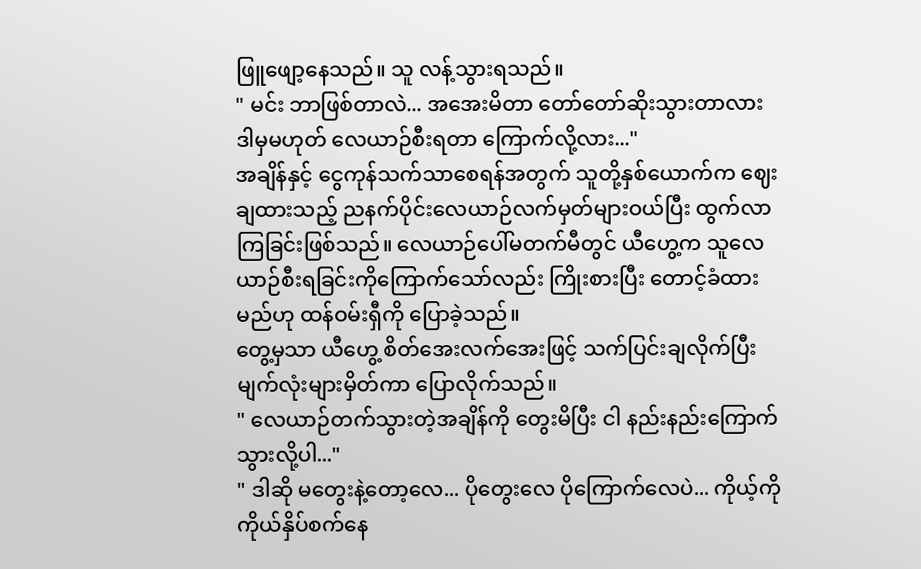ဖြူဖျော့နေသည်။ သူ လန့်သွားရသည်။
" မင်း ဘာဖြစ်တာလဲ... အအေးမိတာ တော်တော်ဆိုးသွားတာလား ဒါမှမဟုတ် လေယာဉ်စီးရတာ ကြောက်လို့လား..."
အချိန်နှင့် ငွေကုန်သက်သာစေရန်အတွက် သူတို့နှစ်ယောက်က ဈေးချထားသည့် ညနက်ပိုင်းလေယာဉ်လက်မှတ်များဝယ်ပြီး ထွက်လာကြခြင်းဖြစ်သည်။ လေယာဉ်ပေါ်မတက်မီတွင် ယီဟွေ့က သူလေယာဉ်စီးရခြင်းကိုကြောက်သော်လည်း ကြိုးစားပြီး တောင့်ခံထားမည်ဟု ထန်ဝမ်းရှီကို ပြောခဲ့သည်။
တွေ့မှသာ ယီဟွေ့ စိတ်အေးလက်အေးဖြင့် သက်ပြင်းချလိုက်ပြီး မျက်လုံးများမှိတ်ကာ ပြောလိုက်သည်။
" လေယာဉ်တက်သွားတဲ့အချိန်ကို တွေးမိပြီး ငါ နည်းနည်းကြောက်သွားလို့ပါ..."
" ဒါဆို မတွေးနဲ့တော့လေ... ပိုတွေးလေ ပိုကြောက်လေပဲ... ကိုယ့်ကိုကိုယ်နှိပ်စက်နေ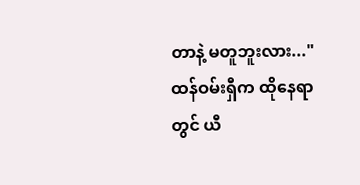တာနဲ့ မတူဘူးလား..."
ထန်ဝမ်းရှီက ထိုနေရာတွင် ယီ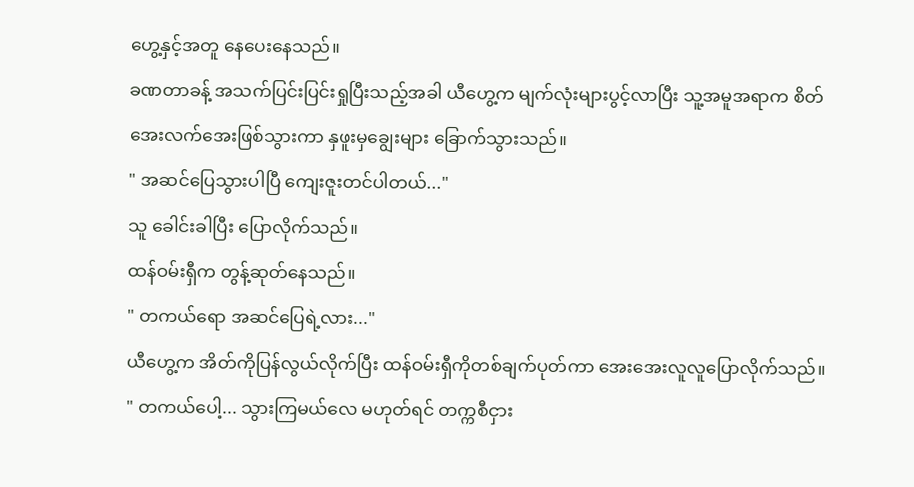ဟွေ့နှင့်အတူ နေပေးနေသည်။
ခဏတာခန့် အသက်ပြင်းပြင်းရှုပြီးသည့်အခါ ယီဟွေ့က မျက်လုံးများပွင့်လာပြီး သူ့အမူအရာက စိတ်အေးလက်အေးဖြစ်သွားကာ နှဖူးမှချွေးများ ခြောက်သွားသည်။
" အဆင်ပြေသွားပါပြီ ကျေးဇူးတင်ပါတယ်..."
သူ ခေါင်းခါပြီး ပြောလိုက်သည်။
ထန်ဝမ်းရှီက တွန့်ဆုတ်နေသည်။
" တကယ်ရော အဆင်ပြေရဲ့လား..."
ယီဟွေ့က အိတ်ကိုပြန်လွယ်လိုက်ပြီး ထန်ဝမ်းရှီကိုတစ်ချက်ပုတ်ကာ အေးအေးလူလူပြောလိုက်သည်။
" တကယ်ပေါ့... သွားကြမယ်လေ မဟုတ်ရင် တက္ကစီငှား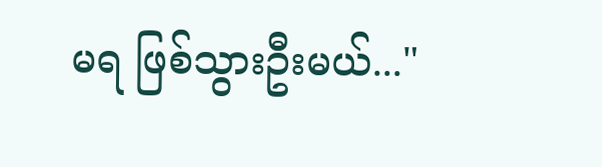မရ ဖြစ်သွားဦးမယ်..."